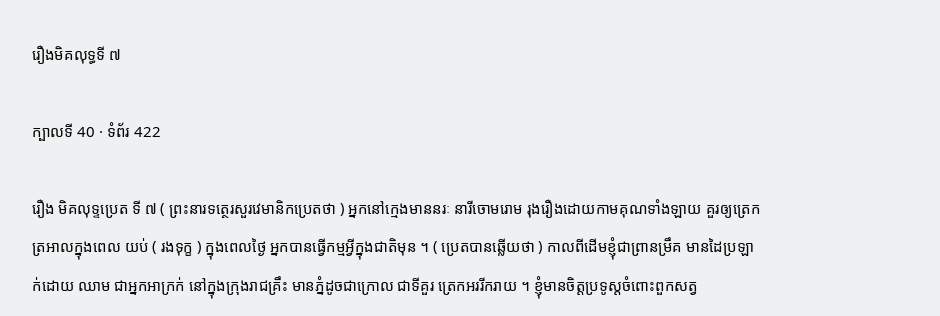រឿងមិគលុទ្ធទី ៧

ក្បាលទី 40 · ទំព័រ 422

រឿង មិគលុទ្ទប្រេត ទី ៧ ( ព្រះនារទត្ថេរសួរវេមានិកប្រេតថា ) អ្នកនៅក្មេងមាននរៈ នារីចោមរោម រុងរឿងដោយកាមគុណទាំងឡាយ គួរឲ្យត្រេកត្រអាលក្នុងពេល យប់ ( រងទុក្ខ ) ក្នុងពេលថ្ងៃ អ្នកបានធ្វើកម្មអ្វីក្នុងជាតិមុន ។ ( ប្រេតបានឆ្លើយថា ) កាលពីដើមខ្ញុំជាព្រានម្រឹគ មានដៃប្រឡាក់ដោយ ឈាម ជាអ្នកអាក្រក់ នៅក្នុងក្រុងរាជគ្រឹះ មានភ្នំដូចជាក្រោល ជាទីគួរ ត្រេកអររីករាយ ។ ខ្ញុំមានចិត្តប្រទូស្តចំពោះពួកសត្វ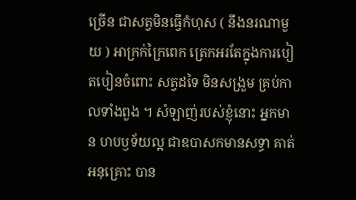ច្រើន ជាសត្វមិនធ្វើកំហុស ( នឹងនរណាមួយ ) អាក្រក់ក្រៃពេក ត្រេកអរតែក្នុងការបៀតបៀនចំពោះ សត្វដទៃ មិនសង្រួម គ្រប់កាលទាំងពួង ។ សំឡាញ់របស់ខ្ញុំនោះ អ្នកមាន ហបឫទ័យល្អ ជាឧបាសកមានសទ្ធា គាត់អនុគ្រោះ បាន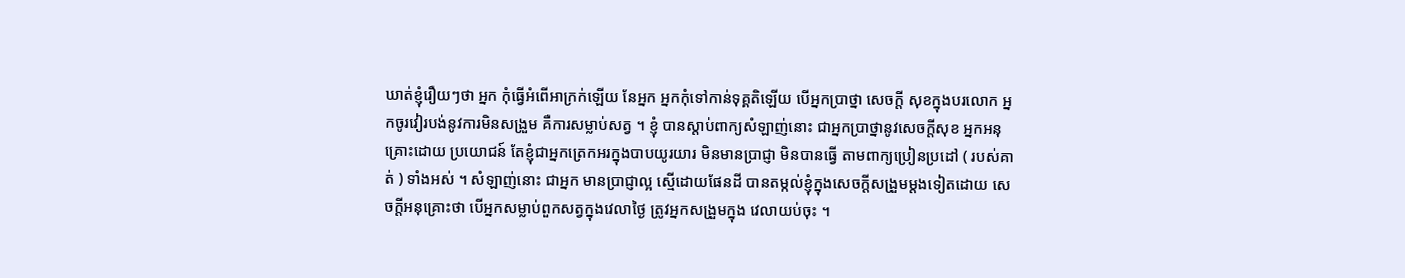ឃាត់ខ្ញុំរឿយៗថា អ្នក កុំធ្វើអំពើអាក្រក់ឡើយ នែអ្នក អ្នកកុំទៅកាន់ទុគ្គតិឡើយ បើអ្នកប្រាថ្នា សេចក្តី សុខក្នុងបរលោក អ្នកចូរវៀរបង់នូវការមិនសង្រួម គឺការសម្លាប់សត្វ ។ ខ្ញុំ បានស្តាប់ពាក្យសំឡាញ់នោះ ជាអ្នកប្រាថ្នានូវសេចក្តីសុខ អ្នកអនុគ្រោះដោយ ប្រយោជន៍ តែខ្ញុំជាអ្នកត្រេកអរក្នុងបាបយូរយារ មិនមានប្រាជ្ញា មិនបានធ្វើ តាមពាក្យប្រៀនប្រដៅ ( របស់គាត់ ) ទាំងអស់ ។ សំឡាញ់នោះ ជាអ្នក មានប្រាជ្ញាល្អ ស្មើដោយផែនដី បានតម្កល់ខ្ញុំក្នុងសេចក្តីសង្រួមម្តងទៀតដោយ សេចក្តីអនុគ្រោះថា បើអ្នកសម្លាប់ពួកសត្វក្នុងវេលាថ្ងៃ ត្រូវអ្នកសង្រួមក្នុង វេលាយប់ចុះ ។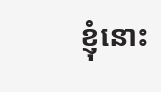ខ្ញុំនោះ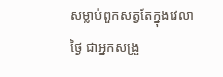សម្លាប់ពួកសត្វតែក្នុងវេលាថ្ងៃ ជាអ្នកសង្រួ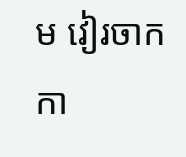ម វៀរចាក កា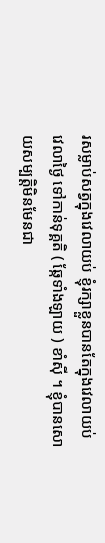រសម្លាប់សត្វក្នុងវេលាយប់ ខ្ញុំរក្សាខ្លួនបានតែក្នុងវេលាយប់ វេលាថ្ងៃ ទៅកាន់ទុគ្គតិ ( ឆ្កែទាំងឡាយ ) ខាំស៊ី ។ ខ្ញុំបានសោយសម្បត្តិមិនមែនជា